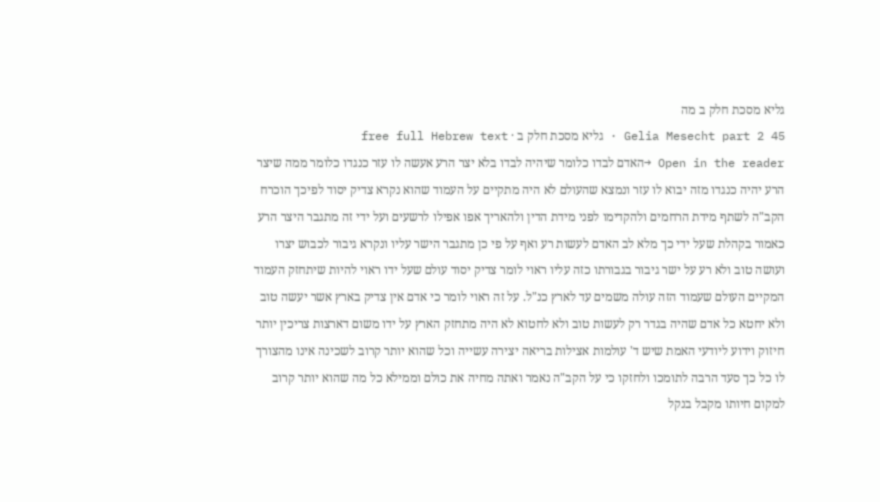גליא מסכת חלק ב מה
Gelia Mesecht part 2 45 · גליא מסכת חלק ב · free full Hebrew text
Open in the reader →האדם לבדו כלומר שיהיה לבדו בלא יצר הרע אעשה לו עזר כנגדו כלומר ממה שיצר הרע יהיה כנגדו מזה יבוא לו עזר ונמצא שהעולם לא היה מתקיים על העמוד שהוא נקרא צדיק יסוד לפיכך הוכרח הקב"ה לשתף מידת הרחמים ולהקדימו לפני מידת הדין ולהאריך אפו אפילו לרשעים ועל ידי זה מתגבר היצר הרע כאמור בקהלת שעל ידי כך מלא לב האדם לעשות רע ואף על פי כן מתגבר הישר עליו ונקרא גיבור לכבוש יצרו ועושה טוב ולא רע על ישר גיבור בגבורתו כזה עליו ראוי לומר צדיק יסוד עולם שעל ידו ראוי להיות שיתחזק העמוד המקיים העולם שעמוד הזה עולה משמים עד לארץ כנ"ל. על זה ראוי לומר כי אדם אין צדיק בארץ אשר יעשה טוב ולא יחטא כל אדם שהיה בגדר רק לעשות טוב ולא לחטוא לא היה מתחזק הארץ על ידו משום דארצות צריכין יותר חיזוק וידוע ליודעי האמת שיש ד' עולמות אצילות בריאה יצירה עשייה וכל שהוא יותר קרוב לשכינה אינו מהצורך לו כל כך סעד הרבה לתומכו ולחזקו כי על הקב"ה נאמר ואתה מחיה את כולם וממילא כל מה שהוא יותר קרוב למקום חיותו מקבל בנקל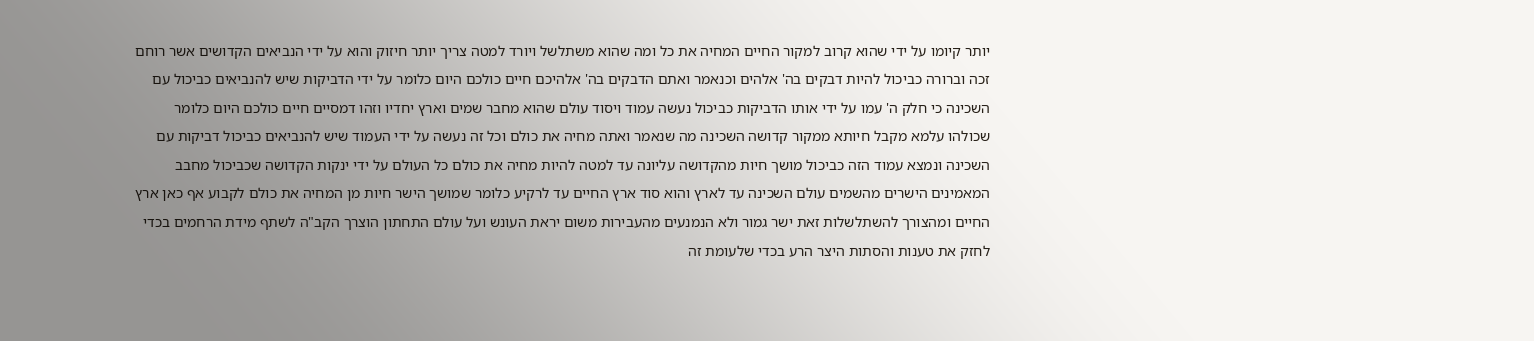יותר קיומו על ידי שהוא קרוב למקור החיים המחיה את כל ומה שהוא משתלשל ויורד למטה צריך יותר חיזוק והוא על ידי הנביאים הקדושים אשר רוחם זכה וברורה כביכול להיות דבקים בה' אלהים וכנאמר ואתם הדבקים בה' אלהיכם חיים כולכם היום כלומר על ידי הדביקות שיש להנביאים כביכול עם השכינה כי חלק ה' עמו על ידי אותו הדביקות כביכול נעשה עמוד ויסוד עולם שהוא מחבר שמים וארץ יחדיו וזהו דמסיים חיים כולכם היום כלומר שכולהו עלמא מקבל חיותא ממקור קדושה השכינה מה שנאמר ואתה מחיה את כולם וכל זה נעשה על ידי העמוד שיש להנביאים כביכול דביקות עם השכינה ונמצא עמוד הזה כביכול מושך חיות מהקדושה עליונה עד למטה להיות מחיה את כולם כל העולם על ידי ינקות הקדושה שכביכול מחבב המאמינים הישרים מהשמים עולם השכינה עד לארץ והוא סוד ארץ החיים עד לרקיע כלומר שמושך הישר חיות מן המחיה את כולם לקבוע אף כאן ארץ החיים ומהצורך להשתלשלות זאת ישר גמור ולא הנמנעים מהעבירות משום יראת העונש ועל עולם התחתון הוצרך הקב"ה לשתף מידת הרחמים בכדי לחזק את טענות והסתות היצר הרע בכדי שלעומת זה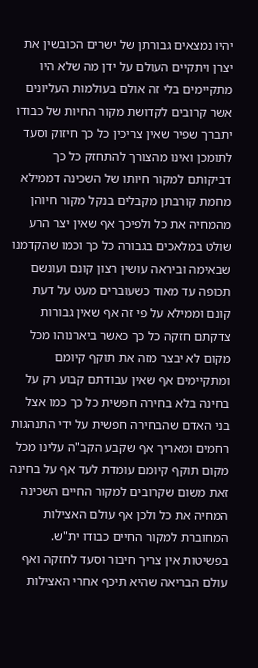יהיו נמצאים גבורתן של ישרים הכובשין את יצרן ויתקיים העולם על ידן מה שלא היו מתקיימים בלי זה אולם בעולמות העליונים אשר קרובים לקדושת מקור החיות של כבודו יתברך שפיר שאין צריכין כל כך חיזוק וסעד לתומכן ואינו מהצורך להתחזק כל כך דביקותם למקור חיותו של השכינה דממילא מחמת קורבתן מקבלים בנקל מקור חיוהן מהמחיה את כל ולפיכך אף שאין יצר הרע שולט במלאכים בגבורה כל כך וכמו שהקדמנו שבאימה וביראה עושין רצון קונם ועונשם תכופה עד מאוד כשעוברים מעט על דעת קונם וממילא על פי זה אף שאין גבורות צדקתם חזקה כל כך כאשר ביארנוהו מכל מקום לא יבצר מזה את תוקף קיומם ומתקיימים אף שאין עבודתם קבוע רק על בחינה בלא בחירה חפשית כל כך כמו אצל בני האדם שהבחירה חפשית על ידי התנהגות רחמים ומאריך אף שקבע הקב"ה עלינו מכל מקום תוקף קיומם עומדת לעד אף על בחינה זאת משום שקרובים למקור החיים השכינה המחיה את כל ולכן אף עולם האצילות המחוברת למקור החיים כבודו ית"ש. בפשיטות אין צריך חיבור וסעד לחזקה ואף עולם הבריאה שהיא תיכף אחרי האצילות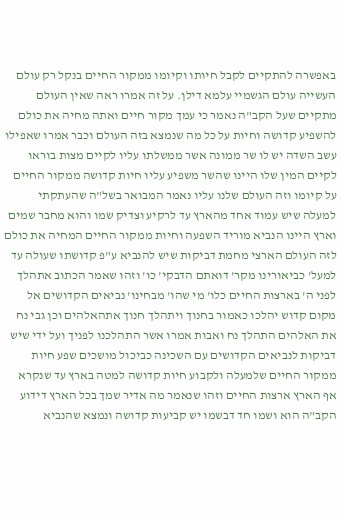באפשרה להתקיים לקבל חיותו וקיומו ממקור החיים בנקל רק עולם העשייה עולם הגשמיי עלמא דילן. על זה אמרו ראה שאין העולם מתקיים שעל הקב"ה נאמר כי עמך מקור חיים ואתה מחיה את כולם להשפיע קדושה וחיות על כל מה שנמצא בזה העולם וכבר אמרו שאפילו עשב השדה יש לו שר ממונה אשר ממשלתו עליו לקיים מצות בוראו לקיים המין שלו היינו שהשר משפיע עליו חיות קדושה ממקור החיים על קיומו וזה העולם שלנו עליו נאמר המבואר בשל"ה שהעתקתי למעלה שיש עמוד אחד מהארץ עד לרקיע וצדיק שמו והוא מחבר שמים וארץ היינו הנביא מוריד השפעה וחיות ממקור החיים המחיה את כולם לזה העולם הארצי מחמת דביקות שיש להנביא ע"פ קדושתו שעולה עד למעל' כביאורינו מקר' דואתם הדבקי' כו' וזהו שאמר הכתוב אתהלך לפני ה' בארצות החיים כלו' מי שהו' מבחינו' נביאים הקדושים אל מקום קדוש יהלכו כאמור בחנוך ויתהלך חנוך אתהאלהים וכן גבי נח את האלהים התהלך נח ואבות אמרו אשר התהלכנו לפניך ועל ידי שיש דביקות לנביאים הקדושים עם השכינה כביכול מושכים שפע חיות ממקור החיים שלמעלה ולקבוע חיות קדושה למטה בארץ עד שנקרא אף הארץ ארצות החיים וזהו שנאמר מה אדיר שמך בכל הארץ דידוע הקב"ה הוא ושמו חד דבשמו יש קביעות קדושה ונמצא שהנביא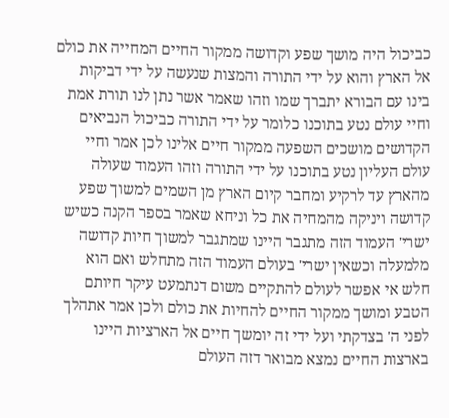כביכול היה מושך שפע וקדושה ממקור החיים המחייה את כולם אל הארץ והוא על ידי התורה והמצות שנעשה על ידי דביקות בינו עם הבורא יתברך שמו וזהו שאמר אשר נתן לנו תורת אמת וחיי עולם נטע בתוכנו כלומר על ידי התורה כביכול הנביאים הקדושים מושכים השפעה ממקור חיים אלינו לכן אמר וחיי עולם העליון נטע בתוכנו על ידי התורה וזהו העמוד שעולה מהארץ עד לרקיע ומחבר קיום הארץ מן השמים למשוך שפע קדושה ויניקה מהמחיה את כל וניחא שאמר בספר הקנה כשיש ישרי' העמוד הזה מתגבר היינו שמתגבר למשוך חיות קדושה מלמעלה וכשאין ישרי' בעולם העמוד הזה מתחלש ואם הוא חלש אי אפשר לעולם להתקיים משום דנתמעט עיקר חיותם הטבע ומושך ממקור החיים להחיות את כולם ולכן אמר אתהלך לפני ה' בצדקתי ועל ידי זה יומשך חיים אל הארציות היינו בארצות החיים נמצא מבואר דזה העולם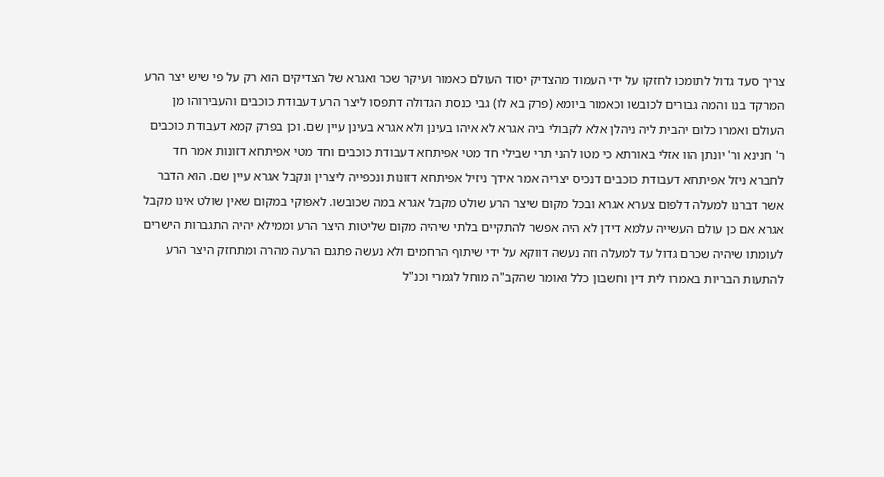צריך סעד גדול לתומכו לחזקו על ידי העמוד מהצדיק יסוד העולם כאמור ועיקר שכר ואגרא של הצדיקים הוא רק על פי שיש יצר הרע המרקד בנו והמה גבורים לכובשו וכאמור ביומא (פרק בא לו) גבי כנסת הגדולה דתפסו ליצר הרע דעבודת כוכבים והעבירוהו מן העולם ואמרו כלום יהבית ליה ניהלן אלא לקבולי ביה אגרא לא איהו בעינן ולא אגרא בעינן עיין שם. וכן בפרק קמא דעבודת כוכבים ר' חנינא ור' יונתן הוו אזלי באורתא כי מטו להני תרי שבילי חד מטי אפיתחא דעבודת כוכבים וחד מטי אפיתחא דזונות אמר חד לחברא ניזל אפיתחא דעבודת כוכבים דנכיס יצריה אמר אידך ניזיל אפיתחא דזונות ונכפייה ליצרין ונקבל אגרא עיין שם. הוא הדבר אשר דברנו למעלה דלפום צערא אגרא ובכל מקום שיצר הרע שולט מקבל אגרא במה שכובשו. לאפוקי במקום שאין שולט אינו מקבל אגרא אם כן עולם העשייה עלמא דידן לא היה אפשר להתקיים בלתי שיהיה מקום שליטות היצר הרע וממילא יהיה התגברות הישרים לעומתו שיהיה שכרם גדול עד למעלה וזה נעשה דווקא על ידי שיתוף הרחמים ולא נעשה פתגם הרעה מהרה ומתחזק היצר הרע להתעות הבריות באמרו לית דין וחשבון כלל ואומר שהקב"ה מוחל לגמרי וכנ"ל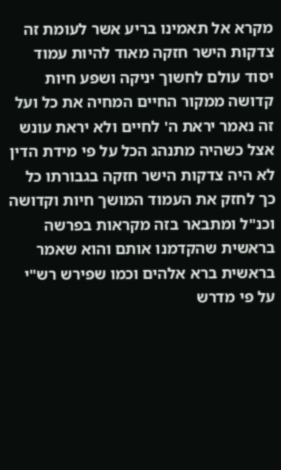מקרא אל תאמינו בריע אשר לעומת זה צדקות הישר חזקה מאוד להיות עמוד יסוד עולם לחשוך יניקה ושפע חיות קדושה ממקור החיים המחיה את כל ועל זה נאמר יראת ה' לחיים ולא יראת עונש אצל כשהיה מתנהג הכל על פי מידת הדין לא היה צדקות הישר חזקה בגבורתו כל כך לחזק את העמוד המושך חיות וקדושה וכנ"ל ומתבאר בזה מקראות בפרשה בראשית שהקדמנו אותם והוא שאמר בראשית ברא אלהים וכמו שפירש רש"י על פי מדרש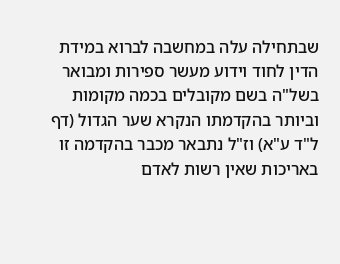שבתחילה עלה במחשבה לברוא במידת הדין לחוד וידוע מעשר ספירות ומבואר בשל"ה בשם מקובלים בכמה מקומות וביותר בהקדמתו הנקרא שער הגדול (דף ל"ד ע"א) וז"ל נתבאר מכבר בהקדמה זו באריכות שאין רשות לאדם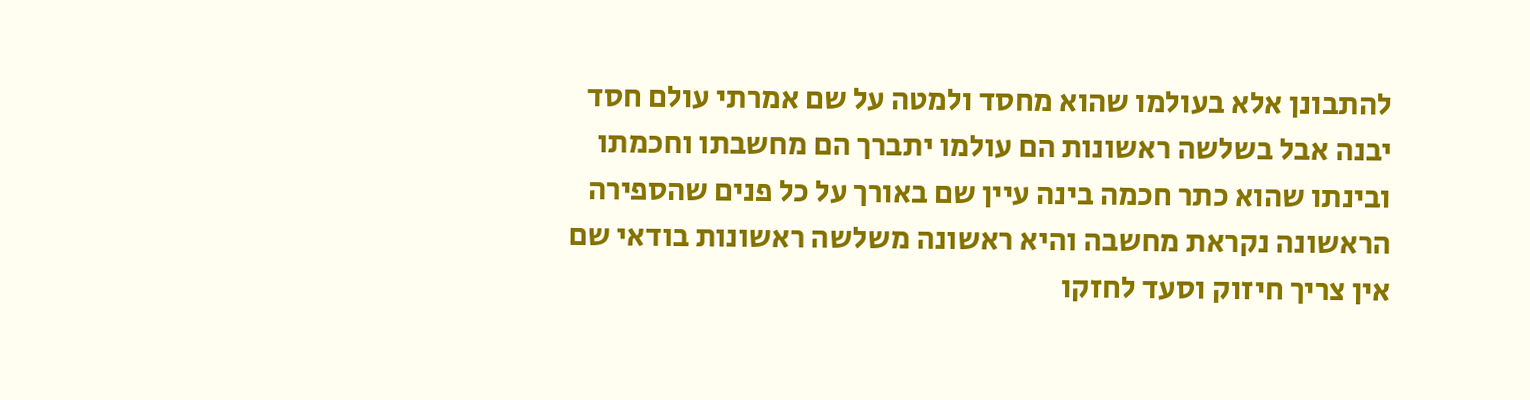להתבונן אלא בעולמו שהוא מחסד ולמטה על שם אמרתי עולם חסד יבנה אבל בשלשה ראשונות הם עולמו יתברך הם מחשבתו וחכמתו ובינתו שהוא כתר חכמה בינה עיין שם באורך על כל פנים שהספירה הראשונה נקראת מחשבה והיא ראשונה משלשה ראשונות בודאי שם אין צריך חיזוק וסעד לחזקו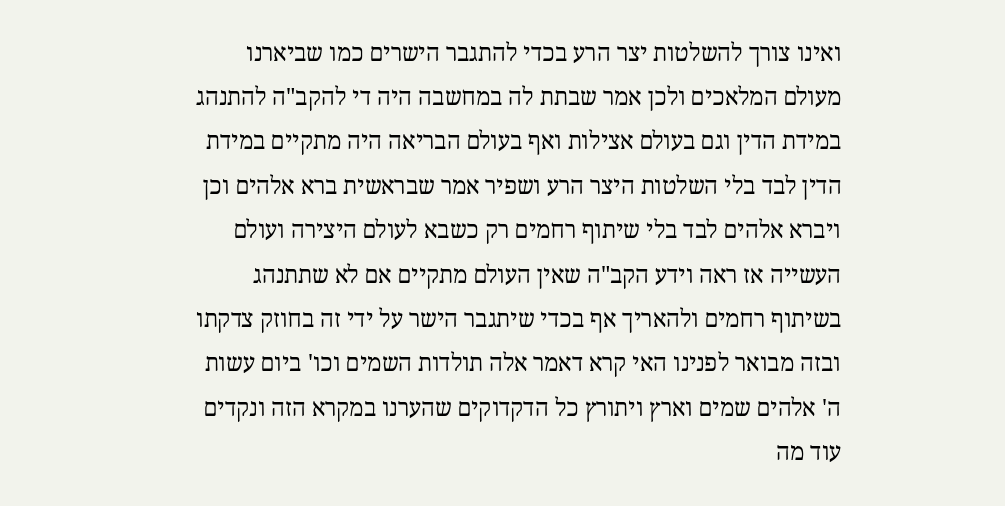ואינו צורך להשלטות יצר הרע בכדי להתגבר הישרים כמו שביארנו מעולם המלאכים ולכן אמר שבתת לה במחשבה היה די להקב"ה להתנהג במידת הדין וגם בעולם אצילות ואף בעולם הבריאה היה מתקיים במידת הדין לבד בלי השלטות היצר הרע ושפיר אמר שבראשית ברא אלהים וכן ויברא אלהים לבד בלי שיתוף רחמים רק כשבא לעולם היצירה ועולם העשייה אז ראה וידע הקב"ה שאין העולם מתקיים אם לא שתתנהג בשיתוף רחמים ולהאריך אף בכדי שיתגבר הישר על ידי זה בחוזק צדקתו ובזה מבואר לפנינו האי קרא דאמר אלה תולדות השמים וכו' ביום עשות ה' אלהים שמים וארץ ויתורץ כל הדקדוקים שהערנו במקרא הזה ונקדים עוד מה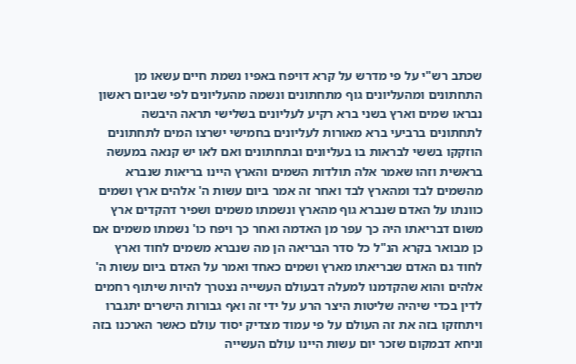שכתב רש"י על פי מדרש על קרא דויפח באפיו נשמת חיים עשאו מן התחתונים ומהעליונים גוף מתחתונים ונשמה מהעליונים לפי שביום ראשון נבראו שמים וארץ בשני ברא רקיע לעליונים בשלישי תראה היבשה לתחתונים ברביעי ברא מאורות לעליונים בחמישי ישרצו המים לתחתונים הוזקקו בששי לבראות בו בעליונים ובתחתונים ואם לאו יש קנאה במעשה בראשית וזהו שאמר אלה תולדות השמים והארץ היינו בריאות שנברא מהשמים לבד ומהארץ לבד ואחר זה אמר ביום עשות ה' אלהים ארץ ושמים כוונתו על האדם שנברא גוף מהארץ ונשמתו משמים ושפיר דהקדים ארץ משום דבריאתו היה כך עפר מן האדמה ואחר כך ויפח כו' נשמתו משמים אם כן מבואר בקרא הנ"ל כל סדר הבריאה הן מה שנברא משמים לחוד וארץ לחוד גם האדם שבריאתו מארץ ושמים כאחד ואמר על האדם ביום עשות ה' אלהים והוא שהקדמנו למעלה דבעולם העשייה נצטרך להיות שיתוף רחמים לדין בכדי שיהיה שליטות היצר הרע על ידי זה ואף גבורות הישרים יתגברו ויתחזקו בזה את זה העולם על פי עמוד מצדיק יסוד עולם כאשר הארכנו בזה וניחא דבמקום שזכר יום עשות היינו עולם העשייה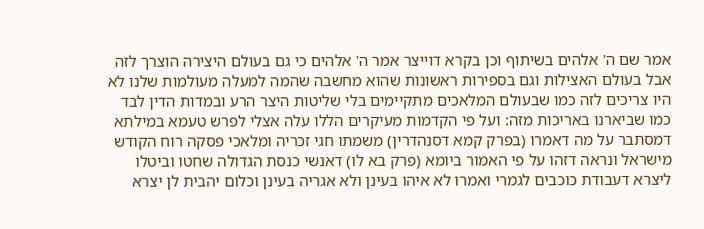אמר שם ה' אלהים בשיתוף וכן בקרא דוייצר אמר ה' אלהים כי גם בעולם היצירה הוצרך לזה אבל בעולם האצילות וגם בספירות ראשונות שהוא מחשבה שהמה למעלה מעולמות שלנו לא היו צריכים לזה כמו שבעולם המלאכים מתקיימים בלי שליטות היצר הרע ובמדות הדין לבד כמו שביארנו באריכות מזה: ועל פי הקדמות מעיקרים הללו עלה אצלי לפרש טעמא במילתא דמסתבר על מה דאמרו (בפרק קמא דסנהדרין) משמתו חגי זכריה ומלאכי פסקה רוח הקודש מישראל ונראה דזהו על פי האמור ביומא (פרק בא לו) דאנשי כנסת הגדולה שחטו וביטלו ליצרא דעבודת כוכבים לגמרי ואמרו לא איהו בעינן ולא אגריה בעינן וכלום יהבית לן יצרא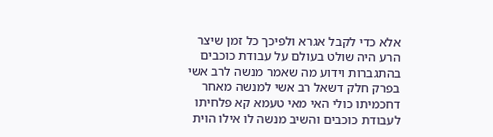אלא כדי לקבל אגרא ולפיכך כל זמן שיצר הרע היה שולט בעולם על עבודת כוכבים בהתגברות וידוע מה שאמר מנשה לרב אשי בפרק חלק דשאל רב אשי למנשה מאחר דחכמיתו כולי האי מאי טעמא קא פלחיתו לעבודת כוכבים והשיב מנשה לו אילו הוית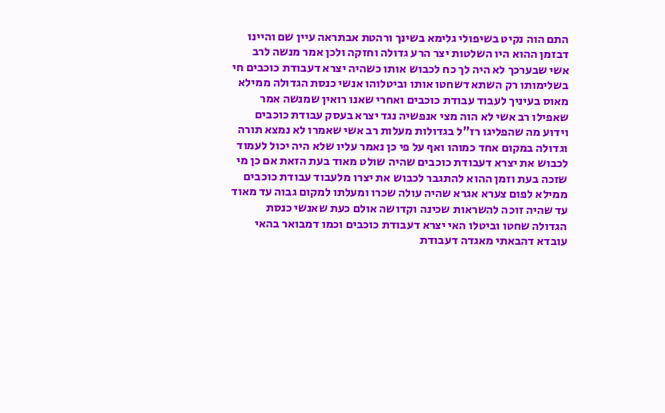התם הוה נקיט בשיפולי גלימא בשינך ורהטת אבתראה עיין שם והיינו דבזמן ההוא היו השלטות יצר הרע גדולה וחזקה ולכן אמר מנשה לרב אשי שבערכך לא היה לך כח לכבוש אותו כשהיה יצרא דעבודת כוכבים חי בשלימותו רק השתא דשחטו אותו וביטלוהו אנשי כנסת הגדולה ממילא מאוס בעיניך לעבוד עבודת כוכבים ואחרי שאנו רואין שמנשה אמר שאפילו רב אשי לא הוה מצי אנפשיה נגד יצרא בעסק עבודת כוכבים וידוע מה שהפליגו רז"ל בגדולות מעלות רב אשי שאמרו לא נמצא תורה וגדולה במקום אחד כמוהו ואף על פי כן נאמר עליו שלא היה יכול לעמוד לכבוש את יצרא דעבודת כוכבים שהיה שולט מאוד בעת הזאת אם כן מי שזכה בעת וזמן ההוא להתגבר לכבוש את יצרו מלעבוד עבודת כוכבים ממילא לפום צערא אגרא שהיה עולה שכרו ומעלתו למקום גבוה עד מאוד עד שהיה זוכה להשראות שכינה וקדושה אולם כעת שאנשי כנסת הגדולה שחטו וביטלו האי יצרא דעבודת כוכבים וכמו דמבואר בהאי עובדא דהבאתי מאגדה דעבודת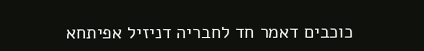כוכבים דאמר חד לחבריה דניזיל אפיתחא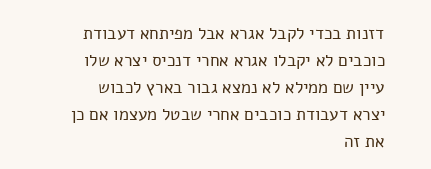דזנות בכדי לקבל אגרא אבל מפיתחא דעבודת כוכבים לא יקבלו אגרא אחרי דנכיס יצרא שלו עיין שם ממילא לא נמצא גבור בארץ לכבוש יצרא דעבודת כוכבים אחרי שבטל מעצמו אם כן את זה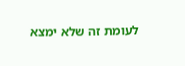לעומת זה שלא ימצא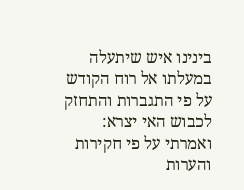בינינו איש שיתעלה במעלתו אל רוח הקודש על פי התגברות והתחזק לכבוש האי יצרא: ואמרתי על פי חקירות והערות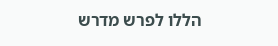הללו לפרש מדרש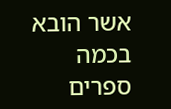אשר הובא בכמה ספרים